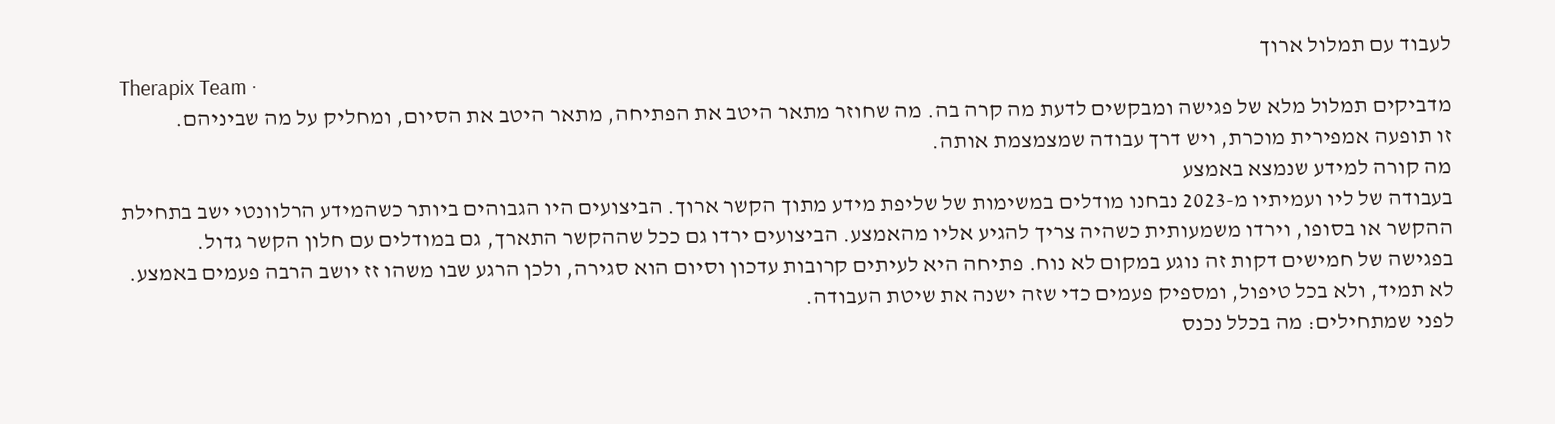לעבוד עם תמלול ארוך
Therapix Team ·
מדביקים תמלול מלא של פגישה ומבקשים לדעת מה קרה בה. מה שחוזר מתאר היטב את הפתיחה, מתאר היטב את הסיום, ומחליק על מה שביניהם.
זו תופעה אמפירית מוכרת, ויש דרך עבודה שמצמצמת אותה.
מה קורה למידע שנמצא באמצע
בעבודה של ליו ועמיתיו מ-2023 נבחנו מודלים במשימות של שליפת מידע מתוך הקשר ארוך. הביצועים היו הגבוהים ביותר כשהמידע הרלוונטי ישב בתחילת ההקשר או בסופו, וירדו משמעותית כשהיה צריך להגיע אליו מהאמצע. הביצועים ירדו גם ככל שההקשר התארך, גם במודלים עם חלון הקשר גדול.
בפגישה של חמישים דקות זה נוגע במקום לא נוח. פתיחה היא לעיתים קרובות עדכון וסיום הוא סגירה, ולכן הרגע שבו משהו זז יושב הרבה פעמים באמצע. לא תמיד, ולא בכל טיפול, ומספיק פעמים כדי שזה ישנה את שיטת העבודה.
לפני שמתחילים: מה בכלל נכנס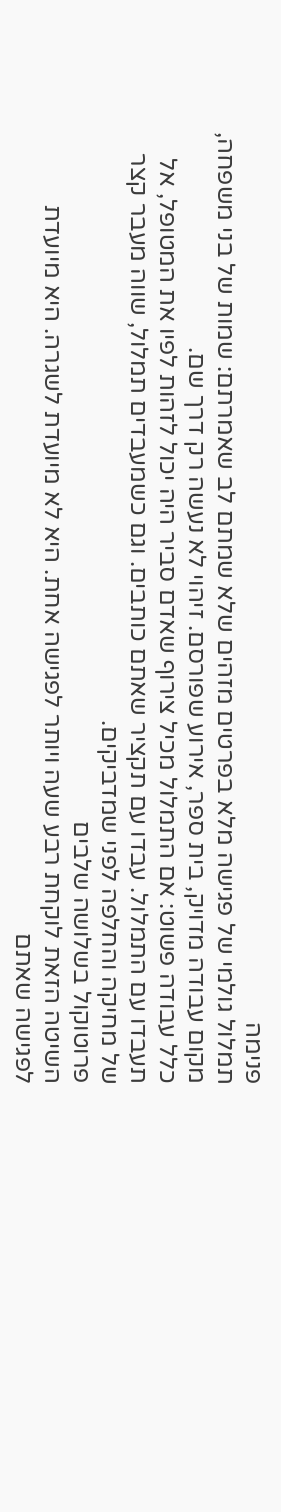פנימה
תמלול גולמי של פגישה מלא בפרטים מזהים שלא שמתם לב שאמרתם: שמות של בני משפחה, מקום עבודה מדויק, בית ספר, אירוע שפורסם. זיהוי לא נעשה רק דרך שם.
כלל עבודה פשוט: אם התמלול מכיל צירוף שאדם סביר היה יכול לזהות לפיו את המטופל, אל תעבדו עם התמלול. עבדו עם תקציר שאתם כותבים. וגם כשמעבדים תמלול, שווה מעבר קצר של מחיקה והחלפה לפני שמדביקים.
פרוטוקול בשלושה שלבים
השיטה הזאת לוקחת רבע שעה ויותר לפגישה אחת. היא לא מיועדת לשגרה. היא מיועדת לפגישה שאתם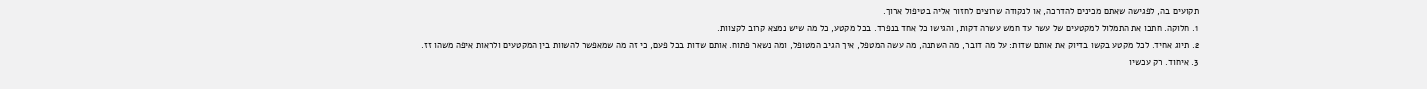תקועים בה, לפגישה שאתם מכינים להדרכה, או לנקודה שרוצים לחזור אליה בטיפול ארוך.
1. חלוקה. חתכו את התמלול למקטעים של עשר עד חמש עשרה דקות, והגישו כל אחד בנפרד. בכל מקטע, כל מה שיש נמצא קרוב לקצוות.
2. תיוג אחיד. לכל מקטע בקשו בדיוק את אותם שדות: על מה דובר, מה השתנה, מה עשה המטפל, איך הגיב המטופל, ומה נשאר פתוח. אותם שדות בכל פעם, כי זה מה שמאפשר להשוות בין המקטעים ולראות איפה משהו זז.
3. איחוד. רק עכשיו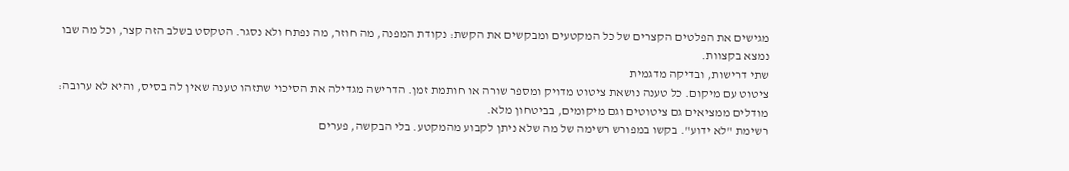מגישים את הפלטים הקצרים של כל המקטעים ומבקשים את הקשת: נקודת המפנה, מה חוזר, מה נפתח ולא נסגר. הטקסט בשלב הזה קצר, וכל מה שבו נמצא בקצוות.
שתי דרישות, ובדיקה מדגמית
ציטוט עם מיקום. כל טענה נושאת ציטוט מדויק ומספר שורה או חותמת זמן. הדרישה מגדילה את הסיכוי שתזהו טענה שאין לה בסיס, והיא לא ערובה: מודלים ממציאים גם ציטוטים וגם מיקומים, בביטחון מלא.
רשימת "לא ידוע". בקשו במפורש רשימה של מה שלא ניתן לקבוע מהמקטע. בלי הבקשה, פערים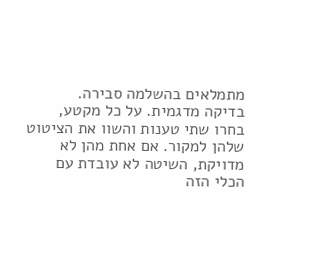מתמלאים בהשלמה סבירה.
בדיקה מדגמית. על כל מקטע, בחרו שתי טענות והשוו את הציטוט שלהן למקור. אם אחת מהן לא מדויקת, השיטה לא עובדת עם הכלי הזה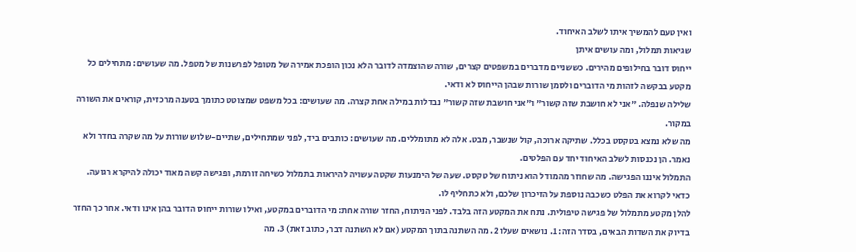ואין טעם להמשיך איתו לשלב האיחוד.
שגיאות תמלול, ומה עושים איתן
ייחוס דובר בחילופים מהירים. כששניים מדברים במשפטים קצרים, שורה שהוצמדה לדובר הלא נכון הופכת אמירה של מטופל לפרשנות של מטפל. מה שעושים: מתחילים כל מקטע בבקשה לזהות מי הדוברים ולסמן שורות שבהן הייחוס לא ודאי.
שלילה שנפלה. "אני לא חושבת שזה קשור" ו"אני חושבת שזה קשור" נבדלות במילה אחת קצרה. מה שעושים: בכל משפט שמצוטט כתומך בטענה מרכזית, קוראים את השורה במקור.
מה שלא נמצא בטקסט בכלל. שתיקה ארוכה, קול שנשבר, מבט. אלה לא מתומללים. מה שעושים: כותבים ביד, לפני שמתחילים, שתיים-שלוש שורות על מה שקרה בחדר ולא נאמר. הן נכנסות לשלב האיחוד יחד עם הפלטים.
התמלול איננו הפגישה. מה שחוזר מהמודל הוא ניתוח של טקסט. שעה של הימנעות שקטה עשויה להיראות בתמלול כשיחה זורמת, ופגישה קשה מאוד יכולה להיקרא רגועה. כדאי לקרוא את הפלט כשכבה נוספת על הזיכרון שלכם, ולא כתחליף לו.
להלן מקטע מתמלול של פגישה טיפולית. נתח את המקטע הזה בלבד. לפני הניתוח, החזר שורה אחת: מי הדוברים במקטע, ואילו שורות ייחוס הדובר בהן אינו ודאי. אחר כך החזר בדיוק את השדות הבאים, בסדר הזה: 1. נושאים שעלו 2. מה השתנה בתוך המקטע (אם לא השתנה דבר, כתוב זאת) 3. מה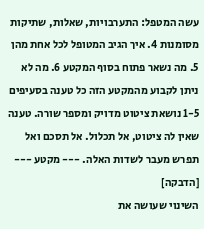עשה המטפל: התערבויות, שאלות, שתיקות מסומנות 4. איך הגיב המטופל לכל אחת מהן 5. מה נשאר פתוח בסוף המקטע 6. מה לא ניתן לקבוע מהמקטע הזה כל טענה בסעיפים 1-5 נושאת ציטוט מדויק ומספר שורה. טענה שאין לה ציטוט, אל תכלול. אל תסכם ואל תפרש מעבר לשדות האלה. --- מקטע --- [הדבקה]
השינוי שעושה את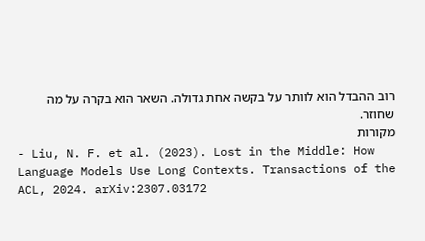רוב ההבדל הוא לוותר על בקשה אחת גדולה. השאר הוא בקרה על מה שחוזר.
מקורות
- Liu, N. F. et al. (2023). Lost in the Middle: How Language Models Use Long Contexts. Transactions of the ACL, 2024. arXiv:2307.03172